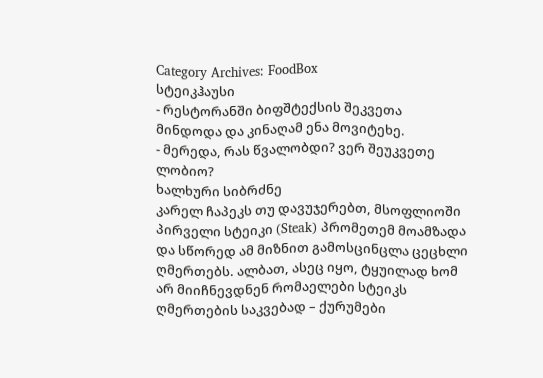Category Archives: FoodBox
სტეიკჰაუსი
- რესტორანში ბიფშტექსის შეკვეთა მინდოდა და კინაღამ ენა მოვიტეხე.
- მერედა, რას წვალობდი? ვერ შეუკვეთე ლობიო?
ხალხური სიბრძნე
კარელ ჩაპეკს თუ დავუჯერებთ, მსოფლიოში პირველი სტეიკი (Steak) პრომეთემ მოამზადა და სწორედ ამ მიზნით გამოსცინცლა ცეცხლი ღმერთებს. ალბათ, ასეც იყო, ტყუილად ხომ არ მიიჩნევდნენ რომაელები სტეიკს ღმერთების საკვებად – ქურუმები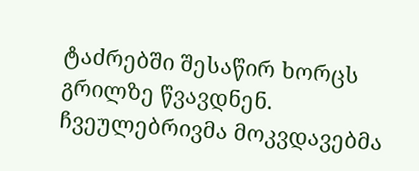ტაძრებში შესაწირ ხორცს გრილზე წვავდნენ.
ჩვეულებრივმა მოკვდავებმა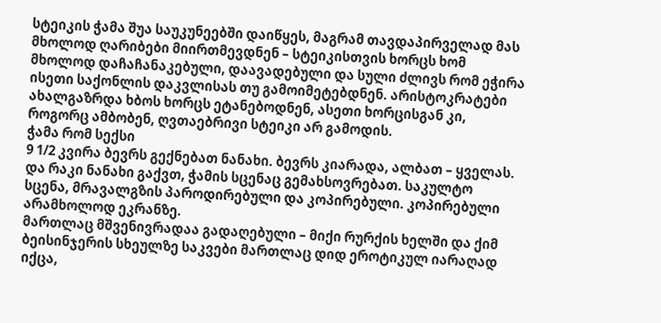სტეიკის ჭამა შუა საუკუნეებში დაიწყეს, მაგრამ თავდაპირველად მას მხოლოდ ღარიბები მიირთმევდნენ – სტეიკისთვის ხორცს ხომ მხოლოდ დაჩაჩანაკებული, დაავადებული და სული ძლივს რომ ეჭირა ისეთი საქონლის დაკვლისას თუ გამოიმეტებდნენ. არისტოკრატები ახალგაზრდა ხბოს ხორცს ეტანებოდნენ, ასეთი ხორცისგან კი, როგორც ამბობენ, ღვთაებრივი სტეიკი არ გამოდის.
ჭამა რომ სექსი
9 1/2 კვირა ბევრს გექნებათ ნანახი. ბევრს კიარადა, ალბათ – ყველას. და რაკი ნანახი გაქვთ, ჭამის სცენაც გემახსოვრებათ. საკულტო სცენა, მრავალგზის პაროდირებული და კოპირებული. კოპირებული არამხოლოდ ეკრანზე.
მართლაც მშვენივრადაა გადაღებული – მიქი რურქის ხელში და ქიმ ბეისინჯერის სხეულზე საკვები მართლაც დიდ ეროტიკულ იარაღად იქცა,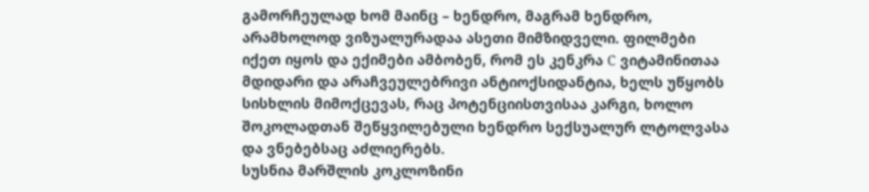გამორჩეულად ხომ მაინც – ხენდრო, მაგრამ ხენდრო, არამხოლოდ ვიზუალურადაა ასეთი მიმზიდველი. ფილმები იქეთ იყოს და ექიმები ამბობენ, რომ ეს კენკრა C ვიტამინითაა მდიდარი და არაჩვეულებრივი ანტიოქსიდანტია, ხელს უწყობს სისხლის მიმოქცევას, რაც პოტენციისთვისაა კარგი, ხოლო შოკოლადთან შეწყვილებული ხენდრო სექსუალურ ლტოლვასა და ვნებებსაც აძლიერებს.
სუსნია მარშლის კოკლოზინი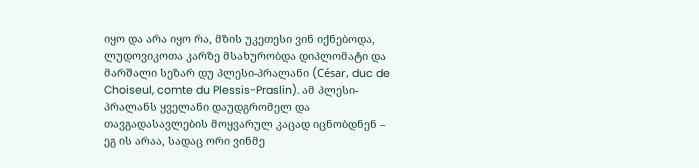იყო და არა იყო რა, მზის უკეთესი ვინ იქნებოდა, ლუდოვიკოთა კარზე მსახურობდა დიპლომატი და მარშალი სეზარ დუ პლესი-პრალანი (César, duc de Choiseul, comte du Plessis-Praslin). ამ პლესი-პრალანს ყველანი დაუდგრომელ და თავგადასავლების მოყვარულ კაცად იცნობდნენ – ეგ ის არაა, სადაც ორი ვინმე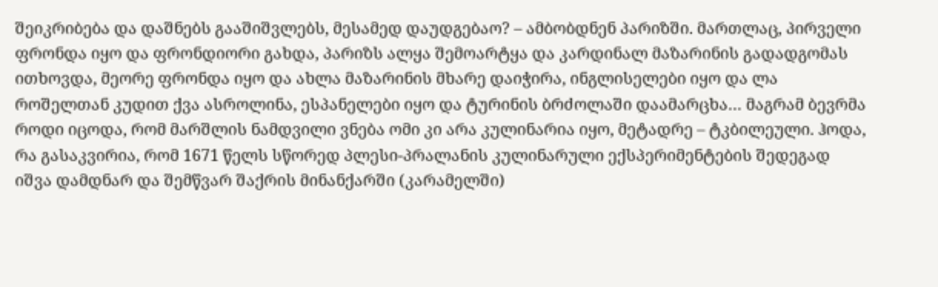შეიკრიბება და დაშნებს გააშიშვლებს, მესამედ დაუდგებაო? – ამბობდნენ პარიზში. მართლაც, პირველი ფრონდა იყო და ფრონდიორი გახდა, პარიზს ალყა შემოარტყა და კარდინალ მაზარინის გადადგომას ითხოვდა, მეორე ფრონდა იყო და ახლა მაზარინის მხარე დაიჭირა, ინგლისელები იყო და ლა როშელთან კუდით ქვა ასროლინა, ესპანელები იყო და ტურინის ბრძოლაში დაამარცხა… მაგრამ ბევრმა როდი იცოდა, რომ მარშლის ნამდვილი ვნება ომი კი არა კულინარია იყო, მეტადრე – ტკბილეული. ჰოდა, რა გასაკვირია, რომ 1671 წელს სწორედ პლესი-პრალანის კულინარული ექსპერიმენტების შედეგად იშვა დამდნარ და შემწვარ შაქრის მინანქარში (კარამელში)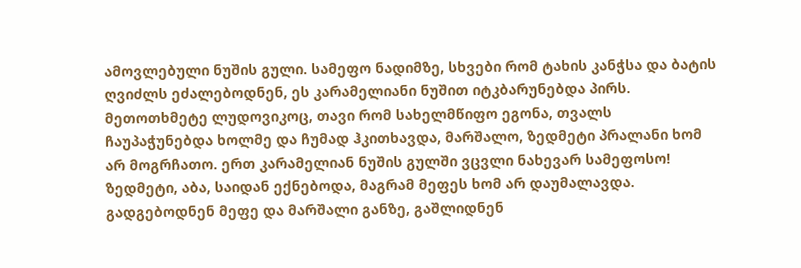ამოვლებული ნუშის გული. სამეფო ნადიმზე, სხვები რომ ტახის კანჭსა და ბატის ღვიძლს ეძალებოდნენ, ეს კარამელიანი ნუშით იტკბარუნებდა პირს. მეთოთხმეტე ლუდოვიკოც, თავი რომ სახელმწიფო ეგონა, თვალს ჩაუპაჭუნებდა ხოლმე და ჩუმად ჰკითხავდა, მარშალო, ზედმეტი პრალანი ხომ არ მოგრჩათო. ერთ კარამელიან ნუშის გულში ვცვლი ნახევარ სამეფოსო! ზედმეტი, აბა, საიდან ექნებოდა, მაგრამ მეფეს ხომ არ დაუმალავდა. გადგებოდნენ მეფე და მარშალი განზე, გაშლიდნენ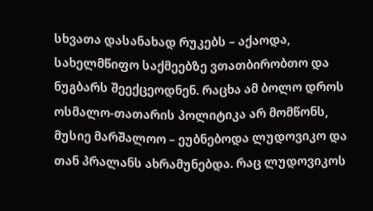სხვათა დასანახად რუკებს – აქაოდა, სახელმწიფო საქმეებზე ვთათბირობთო და ნუგბარს შეექცეოდნენ. რაცხა ამ ბოლო დროს ოსმალო-თათარის პოლიტიკა არ მომწონს, მუსიე მარშალოო – ეუბნებოდა ლუდოვიკო და თან პრალანს ახრამუნებდა. რაც ლუდოვიკოს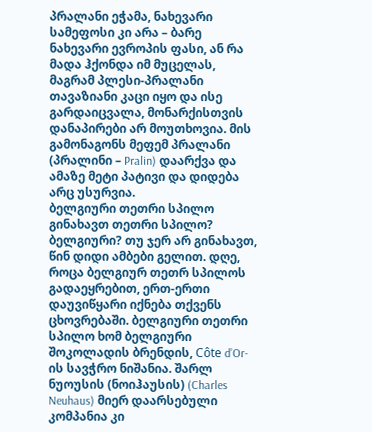პრალანი ეჭამა, ნახევარი სამეფოსი კი არა – ბარე ნახევარი ევროპის ფასი, ან რა მადა ჰქონდა იმ მუცელას, მაგრამ პლესი-პრალანი თავაზიანი კაცი იყო და ისე გარდაიცვალა, მონარქისთვის დანაპირები არ მოუთხოვია. მის გამონაგონს მეფემ პრალანი (პრალინი – Pralin) დაარქვა და ამაზე მეტი პატივი და დიდება არც უსურვია.
ბელგიური თეთრი სპილო
გინახავთ თეთრი სპილო? ბელგიური? თუ ჯერ არ გინახავთ, წინ დიდი ამბები გელით. დღე, როცა ბელგიურ თეთრ სპილოს გადაეყრებით, ერთ-ერთი დაუვიწყარი იქნება თქვენს ცხოვრებაში. ბელგიური თეთრი სპილო ხომ ბელგიური შოკოლადის ბრენდის, Côte d’Or-ის სავჭრო ნიშანია. შარლ ნუოუსის (ნოიჰაუსის) (Charles Neuhaus) მიერ დაარსებული კომპანია კი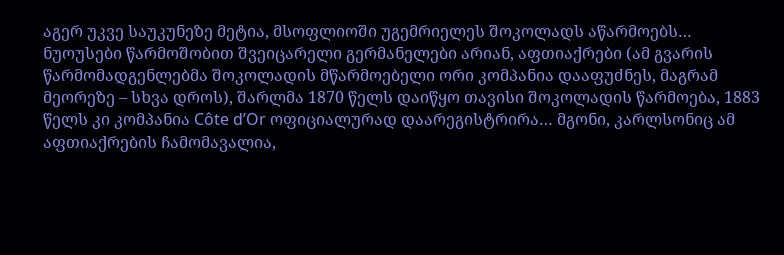აგერ უკვე საუკუნეზე მეტია, მსოფლიოში უგემრიელეს შოკოლადს აწარმოებს…
ნუოუსები წარმოშობით შვეიცარელი გერმანელები არიან, აფთიაქრები (ამ გვარის წარმომადგენლებმა შოკოლადის მწარმოებელი ორი კომპანია დააფუძნეს, მაგრამ მეორეზე – სხვა დროს), შარლმა 1870 წელს დაიწყო თავისი შოკოლადის წარმოება, 1883 წელს კი კომპანია Côte d’Or ოფიციალურად დაარეგისტრირა… მგონი, კარლსონიც ამ აფთიაქრების ჩამომავალია,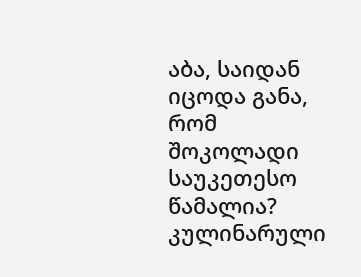აბა, საიდან იცოდა განა, რომ შოკოლადი საუკეთესო წამალია?
კულინარული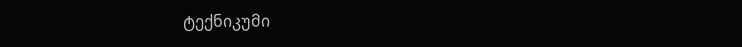ტექნიკუმი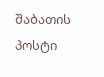შაბათის პოსტი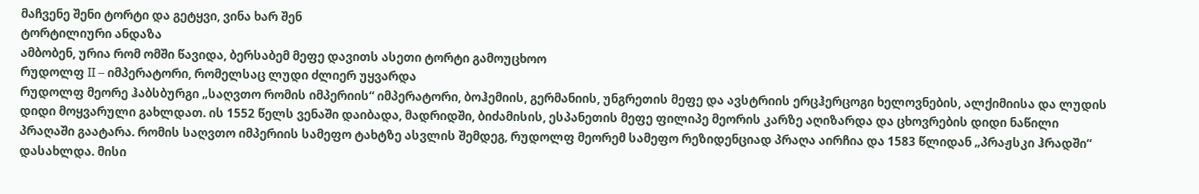მაჩვენე შენი ტორტი და გეტყვი, ვინა ხარ შენ
ტორტილიური ანდაზა
ამბობენ, ურია რომ ომში წავიდა, ბერსაბემ მეფე დავითს ასეთი ტორტი გამოუცხოო
რუდოლფ II – იმპერატორი, რომელსაც ლუდი ძლიერ უყვარდა
რუდოლფ მეორე ჰაბსბურგი „საღვთო რომის იმპერიის“ იმპერატორი, ბოჰემიის, გერმანიის, უნგრეთის მეფე და ავსტრიის ერცჰერცოგი ხელოვნების, ალქიმიისა და ლუდის დიდი მოყვარული გახლდათ. ის 1552 წელს ვენაში დაიბადა, მადრიდში, ბიძამისის, ესპანეთის მეფე ფილიპე მეორის კარზე აღიზარდა და ცხოვრების დიდი ნაწილი პრაღაში გაატარა. რომის საღვთო იმპერიის სამეფო ტახტზე ასვლის შემდეგ, რუდოლფ მეორემ სამეფო რეზიდენციად პრაღა აირჩია და 1583 წლიდან „პრაჟსკი ჰრადში“ დასახლდა. მისი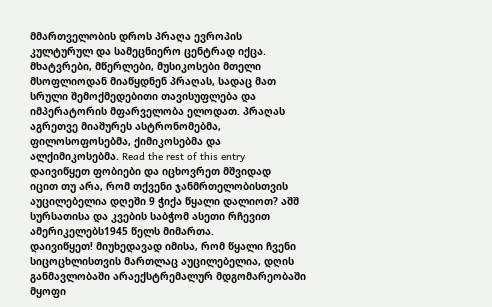მმართველობის დროს პრაღა ევროპის კულტურულ და სამეცნიერო ცენტრად იქცა. მხატვრები, მწერლები, მუსიკოსები მთელი მსოფლიოდან მიაწყდნენ პრაღას, სადაც მათ სრული შემოქმედებითი თავისუფლება და იმპერატორის მფარველობა ელოდათ. პრაღას აგრეთვე მიაშურეს ასტრონომებმა, ფილოსოფოსებმა, ქიმიკოსებმა და ალქიმიკოსებმა. Read the rest of this entry
დაივიწყეთ ფობიები და იცხოვრეთ მშვიდად
იცით თუ არა, რომ თქვენი ჯანმრთელობისთვის აუცილებელია დღეში 9 ჭიქა წყალი დალიოთ? აშშ სურსათისა და კვების საბჭომ ასეთი რჩევით ამერიკელებს1945 წელს მიმართა.
დაივიწყეთ! მიუხედავად იმისა, რომ წყალი ჩვენი სიცოცხლისთვის მართლაც აუცილებელია, დღის განმავლობაში არაექსტრემალურ მდგომარეობაში მყოფი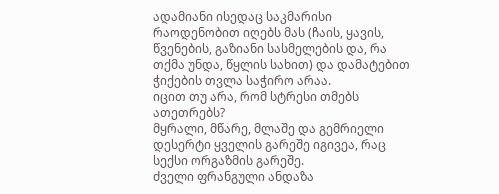ადამიანი ისედაც საკმარისი რაოდენობით იღებს მას (ჩაის, ყავის, წვენების, გაზიანი სასმელების და, რა თქმა უნდა, წყლის სახით) და დამატებით ჭიქების თვლა საჭირო არაა.
იცით თუ არა, რომ სტრესი თმებს ათეთრებს?
მყრალი, მწარე, მლაშე და გემრიელი
დესერტი ყველის გარეშე იგივეა, რაც სექსი ორგაზმის გარეშე.
ძველი ფრანგული ანდაზა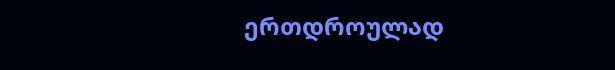ერთდროულად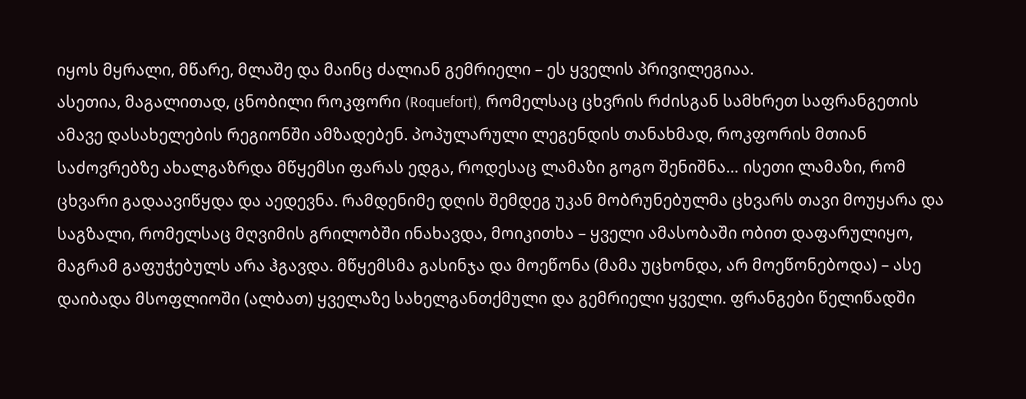იყოს მყრალი, მწარე, მლაშე და მაინც ძალიან გემრიელი – ეს ყველის პრივილეგიაა.
ასეთია, მაგალითად, ცნობილი როკფორი (Roquefort), რომელსაც ცხვრის რძისგან სამხრეთ საფრანგეთის ამავე დასახელების რეგიონში ამზადებენ. პოპულარული ლეგენდის თანახმად, როკფორის მთიან საძოვრებზე ახალგაზრდა მწყემსი ფარას ედგა, როდესაც ლამაზი გოგო შენიშნა… ისეთი ლამაზი, რომ ცხვარი გადაავიწყდა და აედევნა. რამდენიმე დღის შემდეგ უკან მობრუნებულმა ცხვარს თავი მოუყარა და საგზალი, რომელსაც მღვიმის გრილობში ინახავდა, მოიკითხა – ყველი ამასობაში ობით დაფარულიყო, მაგრამ გაფუჭებულს არა ჰგავდა. მწყემსმა გასინჯა და მოეწონა (მამა უცხონდა, არ მოეწონებოდა) – ასე დაიბადა მსოფლიოში (ალბათ) ყველაზე სახელგანთქმული და გემრიელი ყველი. ფრანგები წელიწადში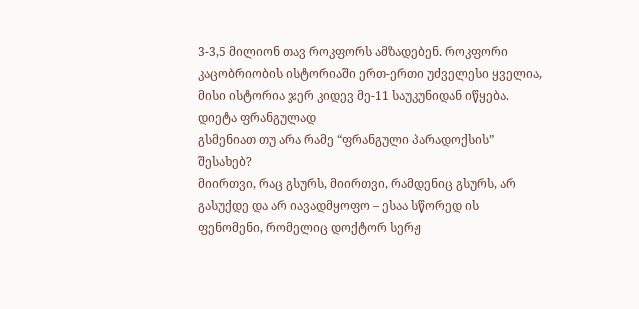3-3,5 მილიონ თავ როკფორს ამზადებენ. როკფორი კაცობრიობის ისტორიაში ერთ-ერთი უძველესი ყველია, მისი ისტორია ჯერ კიდევ მე-11 საუკუნიდან იწყება.
დიეტა ფრანგულად
გსმენიათ თუ არა რამე “ფრანგული პარადოქსის” შესახებ?
მიირთვი, რაც გსურს, მიირთვი, რამდენიც გსურს, არ გასუქდე და არ იავადმყოფო – ესაა სწორედ ის ფენომენი, რომელიც დოქტორ სერჟ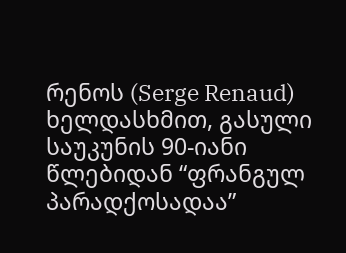რენოს (Serge Renaud) ხელდასხმით, გასული საუკუნის 90-იანი წლებიდან “ფრანგულ პარადქოსადაა”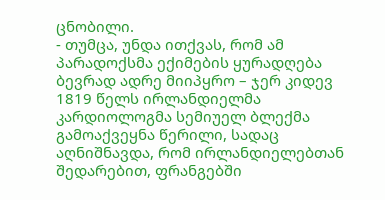ცნობილი.
- თუმცა, უნდა ითქვას, რომ ამ პარადოქსმა ექიმების ყურადღება ბევრად ადრე მიიპყრო – ჯერ კიდევ 1819 წელს ირლანდიელმა კარდიოლოგმა სემიუელ ბლექმა გამოაქვეყნა წერილი, სადაც აღნიშნავდა, რომ ირლანდიელებთან შედარებით, ფრანგებში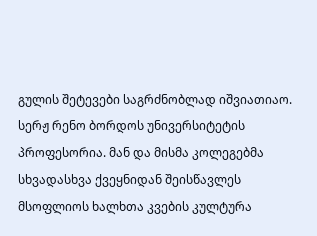გულის შეტევები საგრძნობლად იშვიათიაო.
სერჟ რენო ბორდოს უნივერსიტეტის პროფესორია. მან და მისმა კოლეგებმა სხვადასხვა ქვეყნიდან შეისწავლეს მსოფლიოს ხალხთა კვების კულტურა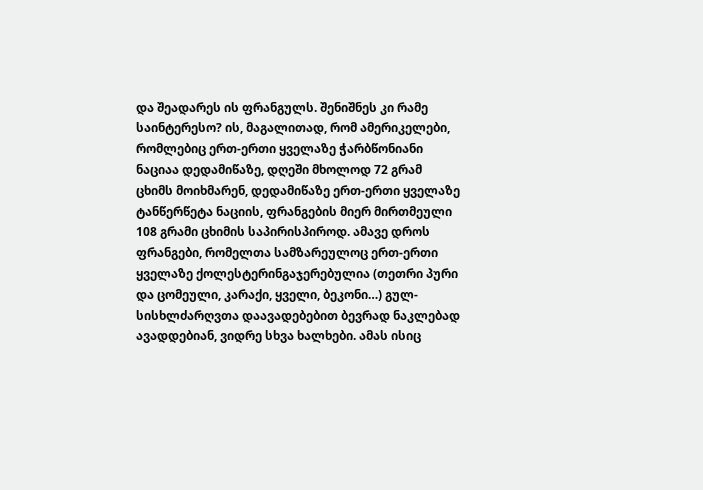და შეადარეს ის ფრანგულს. შენიშნეს კი რამე საინტერესო? ის, მაგალითად, რომ ამერიკელები, რომლებიც ერთ-ერთი ყველაზე ჭარბწონიანი ნაციაა დედამიწაზე, დღეში მხოლოდ 72 გრამ ცხიმს მოიხმარენ, დედამიწაზე ერთ-ერთი ყველაზე ტანწერწეტა ნაციის, ფრანგების მიერ მირთმეული 108 გრამი ცხიმის საპირისპიროდ. ამავე დროს ფრანგები, რომელთა სამზარეულოც ერთ-ერთი ყველაზე ქოლესტერინგაჯერებულია (თეთრი პური და ცომეული, კარაქი, ყველი, ბეკონი…) გულ-სისხლძარღვთა დაავადებებით ბევრად ნაკლებად ავადდებიან, ვიდრე სხვა ხალხები. ამას ისიც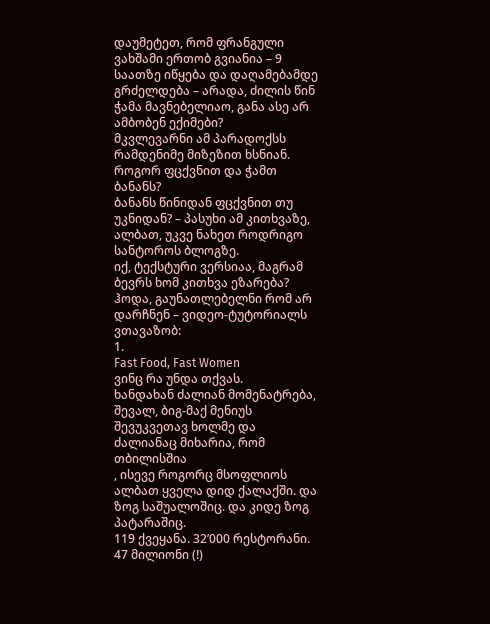დაუმეტეთ, რომ ფრანგული ვახშამი ერთობ გვიანია – 9 საათზე იწყება და დაღამებამდე გრძელდება – არადა, ძილის წინ ჭამა მავნებელიაო, განა ასე არ ამბობენ ექიმები?
მკვლევარნი ამ პარადოქსს რამდენიმე მიზეზით ხსნიან.
როგორ ფცქვნით და ჭამთ ბანანს?
ბანანს წინიდან ფცქვნით თუ უკნიდან? – პასუხი ამ კითხვაზე, ალბათ, უკვე ნახეთ როდრიგო სანტოროს ბლოგზე.
იქ, ტექსტური ვერსიაა, მაგრამ ბევრს ხომ კითხვა ეზარება? ჰოდა, გაუნათლებელნი რომ არ დარჩნენ – ვიდეო-ტუტორიალს ვთავაზობ:
1.
Fast Food, Fast Women
ვინც რა უნდა თქვას.
ხანდახან ძალიან მომენატრება, შევალ, ბიგ-მაქ მენიუს შევუკვეთავ ხოლმე და ძალიანაც მიხარია, რომ თბილისშია
, ისევე როგორც მსოფლიოს ალბათ ყველა დიდ ქალაქში. და ზოგ საშუალოშიც. და კიდე ზოგ პატარაშიც.
119 ქვეყანა. 32’000 რესტორანი. 47 მილიონი (!)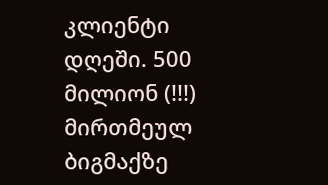კლიენტი დღეში. 500 მილიონ (!!!) მირთმეულ ბიგმაქზე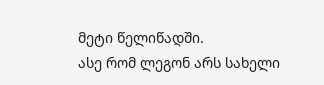მეტი წელიწადში.
ასე რომ ლეგონ არს სახელი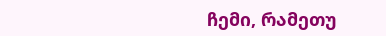ჩემი, რამეთუ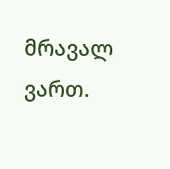მრავალ ვართ.